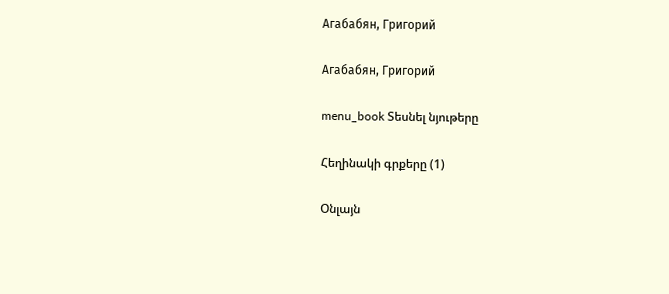Агабабян, Григорий

Агабабян, Григорий

menu_book Տեսնել նյութերը

Հեղինակի գրքերը (1)

Օնլայն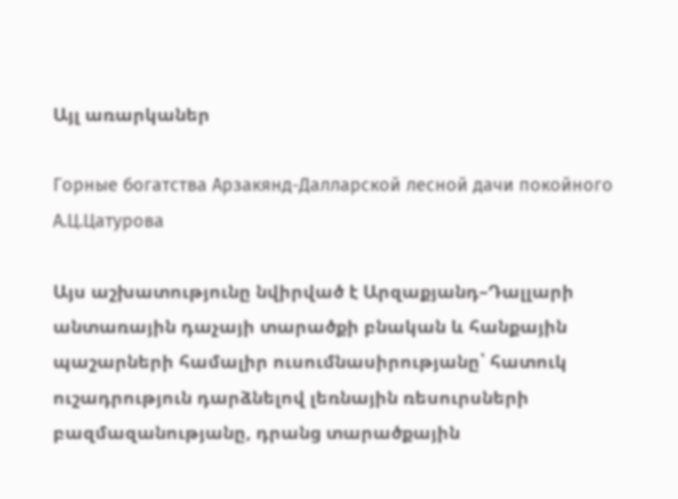Այլ առարկաներ

Горные богатства Арзакянд-Далларской лесной дачи покойного А.Ц.Цатурова

Այս աշխատությունը նվիրված է Արզաքյանդ–Դալլարի անտառային դաչայի տարածքի բնական և հանքային պաշարների համալիր ուսումնասիրությանը՝ հատուկ ուշադրություն դարձնելով լեռնային ռեսուրսների բազմազանությանը, դրանց տարածքային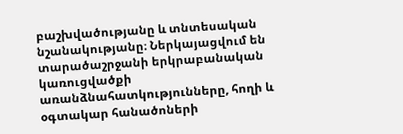բաշխվածությանը և տնտեսական նշանակությանը։ Ներկայացվում են տարածաշրջանի երկրաբանական կառուցվածքի առանձնահատկությունները, հողի և օգտակար հանածոների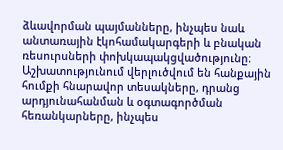ձևավորման պայմանները, ինչպես նաև անտառային էկոհամակարգերի և բնական ռեսուրսների փոխկապակցվածությունը։ Աշխատությունում վերլուծվում են հանքային հումքի հնարավոր տեսակները, դրանց արդյունահանման և օգտագործման հեռանկարները, ինչպես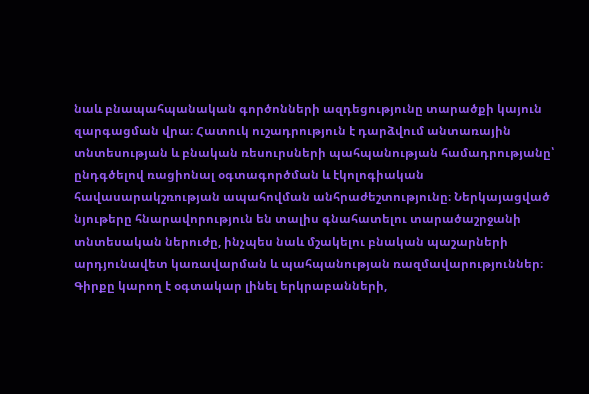նաև բնապահպանական գործոնների ազդեցությունը տարածքի կայուն զարգացման վրա։ Հատուկ ուշադրություն է դարձվում անտառային տնտեսության և բնական ռեսուրսների պահպանության համադրությանը՝ ընդգծելով ռացիոնալ օգտագործման և էկոլոգիական հավասարակշռության ապահովման անհրաժեշտությունը։ Ներկայացված նյութերը հնարավորություն են տալիս գնահատելու տարածաշրջանի տնտեսական ներուժը, ինչպես նաև մշակելու բնական պաշարների արդյունավետ կառավարման և պահպանության ռազմավարություններ։ Գիրքը կարող է օգտակար լինել երկրաբանների,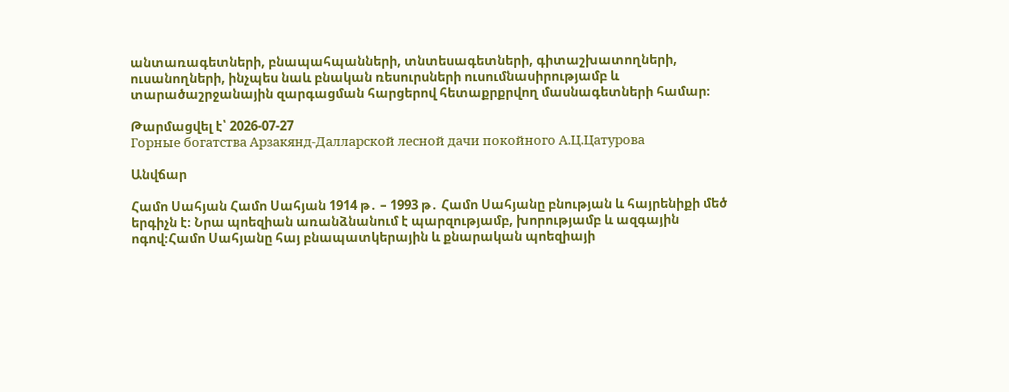անտառագետների, բնապահպանների, տնտեսագետների, գիտաշխատողների, ուսանողների, ինչպես նաև բնական ռեսուրսների ուսումնասիրությամբ և տարածաշրջանային զարգացման հարցերով հետաքրքրվող մասնագետների համար։

Թարմացվել է՝ 2026-07-27
Горные богатства Арзакянд-Далларской лесной дачи покойного А.Ц.Цатурова

Անվճար

Համո Սահյան Համո Սահյան 1914 թ․ – 1993 թ․ Համո Սահյանը բնության և հայրենիքի մեծ երգիչն է։ Նրա պոեզիան առանձնանում է պարզությամբ, խորությամբ և ազգային ոգով։Համո Սահյանը հայ բնապատկերային և քնարական պոեզիայի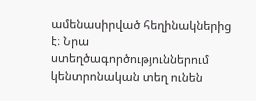ամենասիրված հեղինակներից է։ Նրա ստեղծագործություններում կենտրոնական տեղ ունեն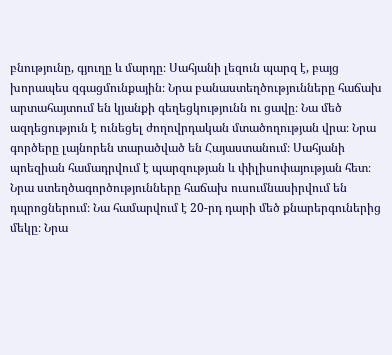բնությունը, գյուղը և մարդը։ Սահյանի լեզուն պարզ է, բայց խորապես զգացմունքային։ Նրա բանաստեղծությունները հաճախ արտահայտում են կյանքի գեղեցկությունն ու ցավը։ Նա մեծ ազդեցություն է ունեցել ժողովրդական մտածողության վրա։ Նրա գործերը լայնորեն տարածված են Հայաստանում։ Սահյանի պոեզիան համադրվում է պարզության և փիլիսոփայության հետ։ Նրա ստեղծագործությունները հաճախ ուսումնասիրվում են դպրոցներում։ Նա համարվում է 20-րդ դարի մեծ քնարերգուներից մեկը։ Նրա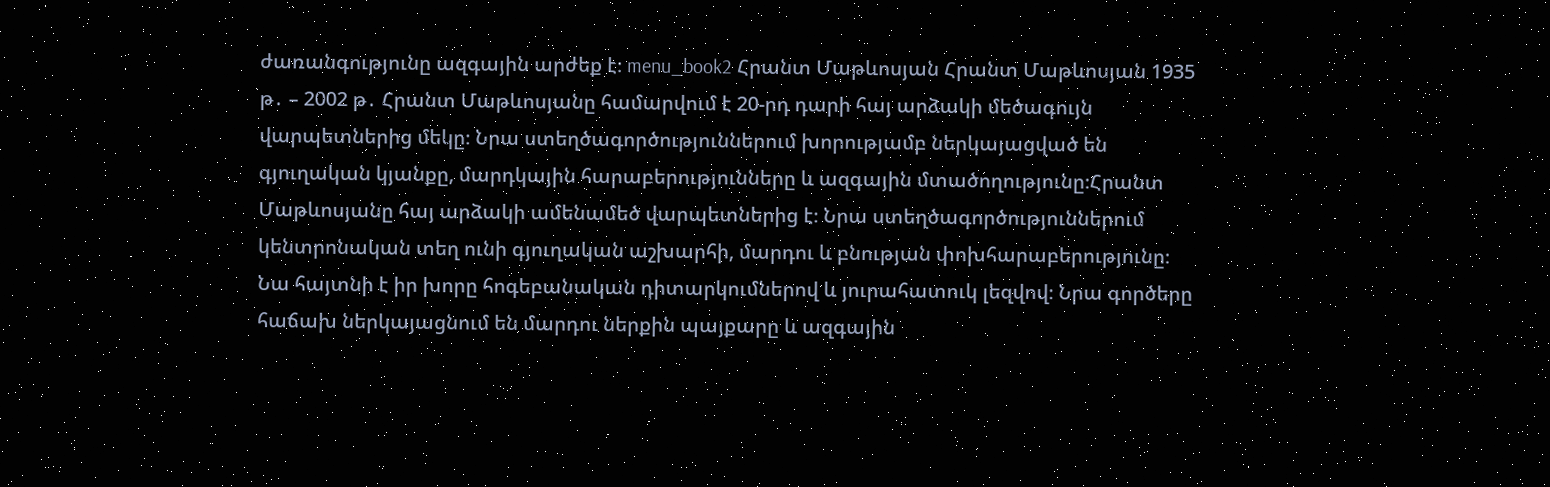ժառանգությունը ազգային արժեք է։ menu_book2 Հրանտ Մաթևոսյան Հրանտ Մաթևոսյան 1935 թ․ – 2002 թ․ Հրանտ Մաթևոսյանը համարվում է 20-րդ դարի հայ արձակի մեծագույն վարպետներից մեկը։ Նրա ստեղծագործություններում խորությամբ ներկայացված են գյուղական կյանքը, մարդկային հարաբերությունները և ազգային մտածողությունը։Հրանտ Մաթևոսյանը հայ արձակի ամենամեծ վարպետներից է։ Նրա ստեղծագործություններում կենտրոնական տեղ ունի գյուղական աշխարհի, մարդու և բնության փոխհարաբերությունը։ Նա հայտնի է իր խորը հոգեբանական դիտարկումներով և յուրահատուկ լեզվով։ Նրա գործերը հաճախ ներկայացնում են մարդու ներքին պայքարը և ազգային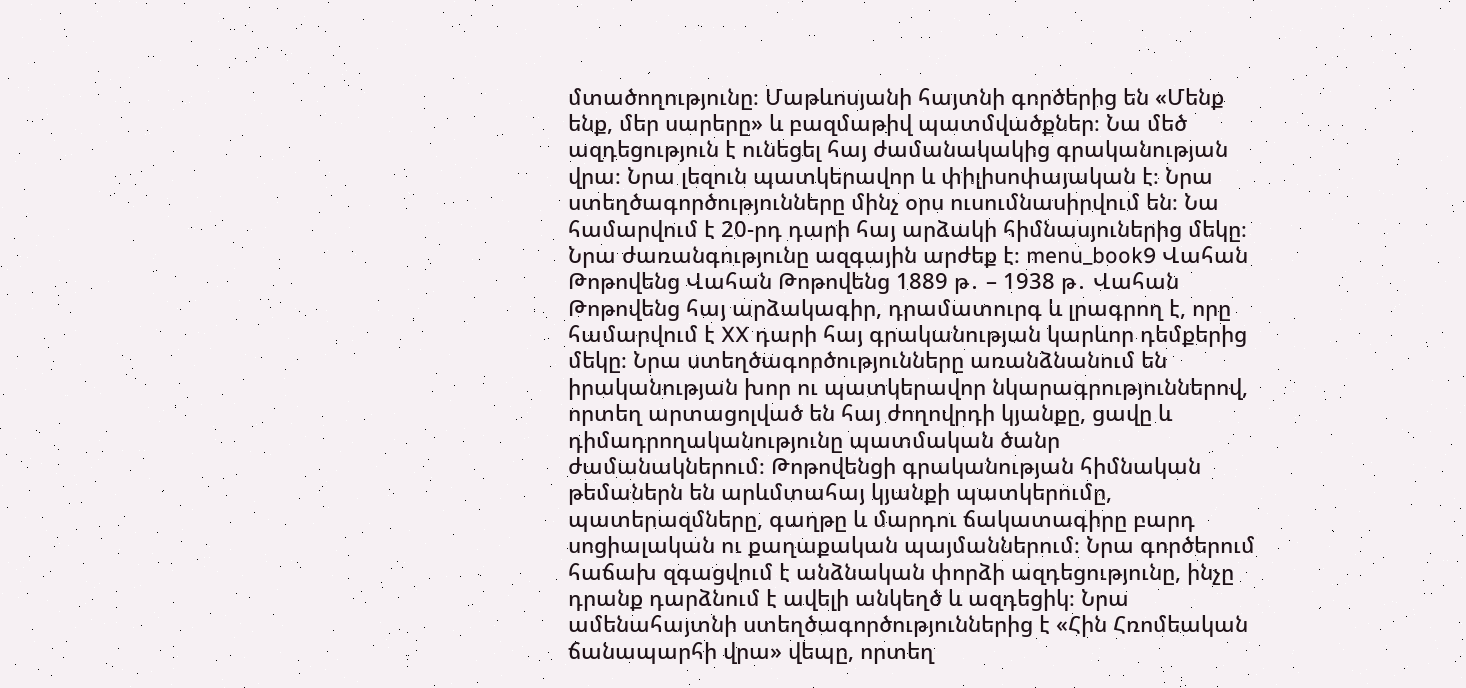մտածողությունը։ Մաթևոսյանի հայտնի գործերից են «Մենք ենք, մեր սարերը» և բազմաթիվ պատմվածքներ։ Նա մեծ ազդեցություն է ունեցել հայ ժամանակակից գրականության վրա։ Նրա լեզուն պատկերավոր և փիլիսոփայական է։ Նրա ստեղծագործությունները մինչ օրս ուսումնասիրվում են։ Նա համարվում է 20-րդ դարի հայ արձակի հիմնասյուներից մեկը։ Նրա ժառանգությունը ազգային արժեք է։ menu_book9 Վահան Թոթովենց Վահան Թոթովենց 1889 թ․ – 1938 թ․ Վահան Թոթովենց հայ արձակագիր, դրամատուրգ և լրագրող է, որը համարվում է XX դարի հայ գրականության կարևոր դեմքերից մեկը։ Նրա ստեղծագործությունները առանձնանում են իրականության խոր ու պատկերավոր նկարագրություններով, որտեղ արտացոլված են հայ ժողովրդի կյանքը, ցավը և դիմադրողականությունը պատմական ծանր ժամանակներում։ Թոթովենցի գրականության հիմնական թեմաներն են արևմտահայ կյանքի պատկերումը, պատերազմները, գաղթը և մարդու ճակատագիրը բարդ սոցիալական ու քաղաքական պայմաններում։ Նրա գործերում հաճախ զգացվում է անձնական փորձի ազդեցությունը, ինչը դրանք դարձնում է ավելի անկեղծ և ազդեցիկ։ Նրա ամենահայտնի ստեղծագործություններից է «Հին Հռոմեական ճանապարհի վրա» վեպը, որտեղ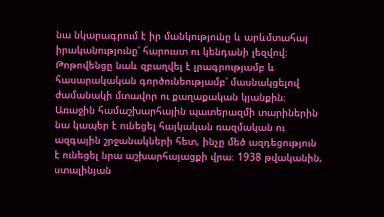նա նկարագրում է իր մանկությունը և արևմտահայ իրականությունը՝ հարուստ ու կենդանի լեզվով։ Թոթովենցը նաև զբաղվել է լրագրությամբ և հասարակական գործունեությամբ՝ մասնակցելով ժամանակի մտավոր ու քաղաքական կյանքին։ Առաջին համաշխարհային պատերազմի տարիներին նա կապեր է ունեցել հայկական ռազմական ու ազգային շրջանակների հետ, ինչը մեծ ազդեցություն է ունեցել նրա աշխարհայացքի վրա։ 1938 թվականին, ստալինյան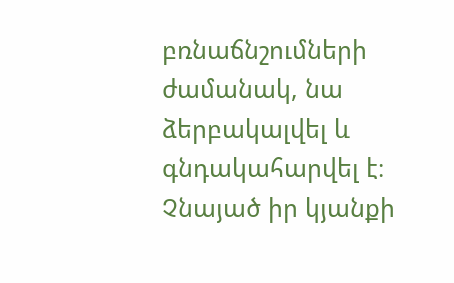բռնաճնշումների ժամանակ, նա ձերբակալվել և գնդակահարվել է։ Չնայած իր կյանքի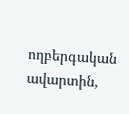ողբերգական ավարտին,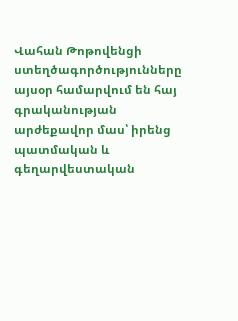Վահան Թոթովենցի ստեղծագործությունները այսօր համարվում են հայ գրականության արժեքավոր մաս՝ իրենց պատմական և գեղարվեստական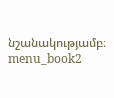նշանակությամբ։ menu_book2